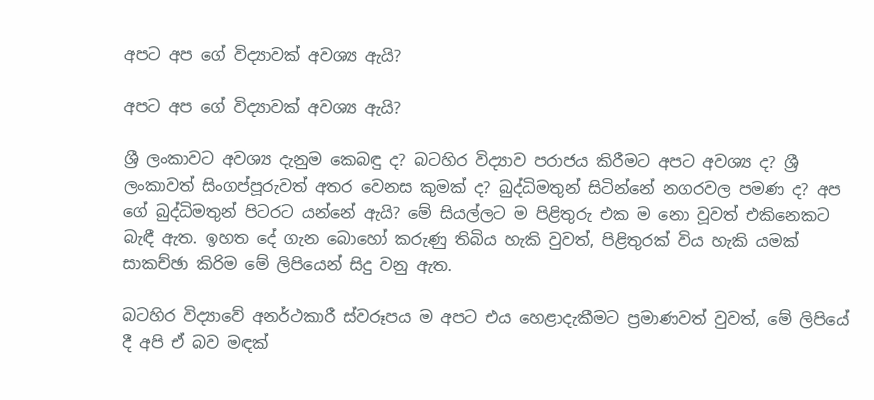අපට අප ගේ විද්‍යාවක්‌ අවශ්‍ය ඇයි?

අපට අප ගේ විද්‍යාවක්‌ අවශ්‍ය ඇයි?

ශ්‍රී ලංකාවට අවශ්‍ය දැනුම කෙබඳු ද? බටහිර විද්‍යාව පරාජය කිරීමට අපට අවශ්‍ය ද? ශ්‍රී ලංකාවත් සිංගප්පූරුවත් අතර වෙනස කුමක්‌ ද? බුද්ධිමතුන් සිටින්නේ නගරවල පමණ ද? අප ගේ බුද්ධිමතුන් පිටරට යන්නේ ඇයි? මේ සියල්ලට ම පිළිතුරු එක ම නො වූවත් එකිනෙකට බැඳී ඇත. ඉහත දේ ගැන බොහෝ කරුණු තිබිය හැකි වුවත්, පිළිතුරක්‌ විය හැකි යමක්‌ සාකච්ඡා කිරිම මේ ලිපියෙන් සිදු වනු ඇත.

බටහිර විද්‍යාවේ අනර්ථකාරී ස්‌වරූපය ම අපට එය හෙළාදැකීමට ප්‍රමාණවත් වුවත්, මේ ලිපියේ දී අපි ඒ බව මඳක්‌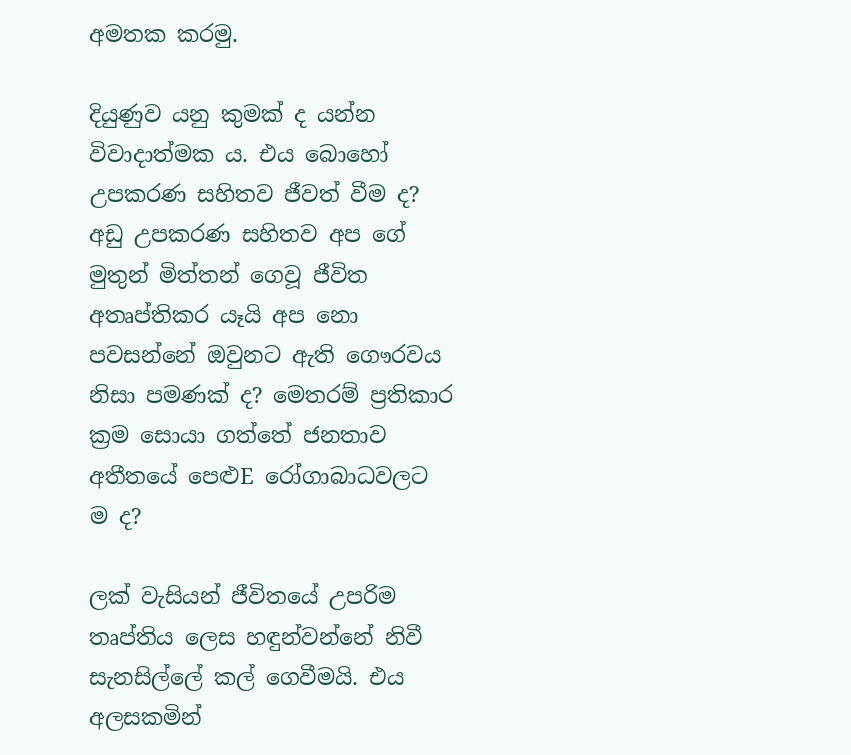අමතක කරමු.

දියුණුව යනු කුමක්‌ ද යන්න විවාදාත්මක ය. එය බොහෝ උපකරණ සහිතව ජීවත් වීම ද? අඩු උපකරණ සහිතව අප ගේ මුතුන් මිත්තන් ගෙවූ ජීවිත අතෘප්තිකර යෑයි අප නො පවසන්නේ ඔවුනට ඇති ගෞරවය නිසා පමණක්‌ ද? මෙතරම් ප්‍රතිකාර ක්‍රම සොයා ගත්තේ ජනතාව අතීතයේ පෙළුE රෝගාබාධවලට ම ද?

ලක්‌ වැසියන් ජීවිතයේ උපරිම තෘප්තිය ලෙස හඳුන්වන්නේ නිවී සැනසිල්ලේ කල් ගෙවීමයි. එය අලසකමින්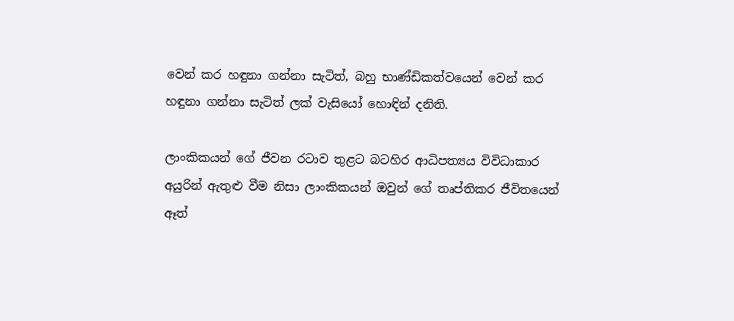වෙන් කර හඳුනා ගන්නා සැටිත්, බහු භාණ්‌ඩිකත්වයෙන් වෙන් කර හඳුනා ගන්නා සැටිත් ලක්‌ වැසියෝ හොඳින් දනිති.

ලාංකිකයන් ගේ ජීවන රටාව තුළට බටහිර ආධිපත්‍යය විවිධාකාර අයුරින් ඇතුළු වීම නිසා ලාංකිකයන් ඔවුන් ගේ තෘප්තිකර ජීවිතයෙන් ඈත්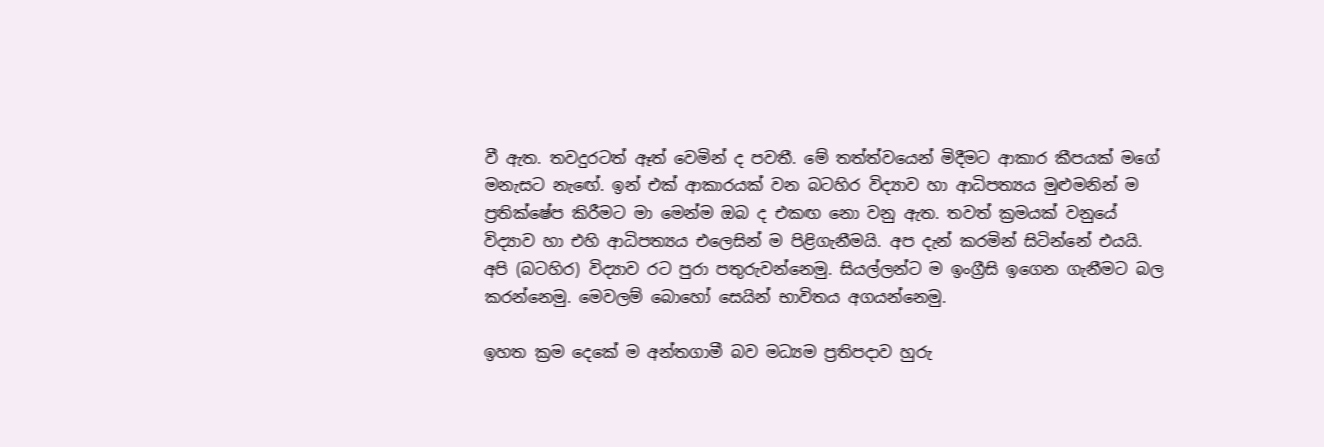වී ඇත. තවදුරටත් ඈත් වෙමින් ද පවතී. මේ තත්ත්වයෙන් මිදීමට ආකාර කීපයක්‌ මගේ මනැසට නැඟේ. ඉන් එක්‌ ආකාරයක්‌ වන බටහිර විද්‍යාව හා ආධිපත්‍යය මුළුමනින් ම ප්‍රතික්‌ෂේප කිරීමට මා මෙන්ම ඔබ ද එකඟ නො වනු ඇත. තවත් ක්‍රමයක්‌ වනුයේ විද්‍යාව හා එහි ආධිපත්‍යය එලෙසින් ම පිළිගැනීමයි. අප දැන් කරමින් සිටින්නේ එයයි. අපි (බටහිර) විද්‍යාව රට පුරා පතුරුවන්නෙමු. සියල්ලන්ට ම ඉංග්‍රීසි ඉගෙන ගැනීමට බල කරන්නෙමු. මෙවලම් බොහෝ සෙයින් භාවිතය අගයන්නෙමු.

ඉහත ක්‍රම දෙකේ ම අන්තගාමී බව මධ්‍යම ප්‍රතිපදාව හුරු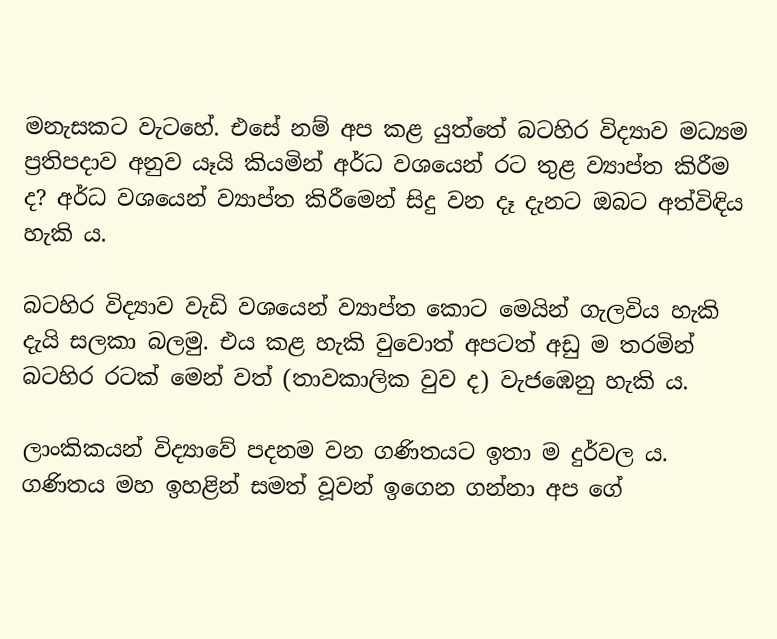මනැසකට වැටහේ. එසේ නම් අප කළ යුත්තේ බටහිර විද්‍යාව මධ්‍යම ප්‍රතිපදාව අනුව යෑයි කියමින් අර්ධ වශයෙන් රට තුළ ව්‍යාප්ත කිරීම ද? අර්ධ වශයෙන් ව්‍යාප්ත කිරීමෙන් සිදු වන දෑ දැනට ඔබට අත්විඳිය හැකි ය.

බටහිර විද්‍යාව වැඩි වශයෙන් ව්‍යාප්ත කොට මෙයින් ගැලවිය හැකි දැයි සලකා බලමු. එය කළ හැකි වුවොත් අපටත් අඩු ම තරමින් බටහිර රටක්‌ මෙන් වත් (තාවකාලික වුව ද) වැජඹෙනු හැකි ය.

ලාංකිකයන් විද්‍යාවේ පදනම වන ගණිතයට ඉතා ම දුර්වල ය. ගණිතය මහ ඉහළින් සමත් වූවන් ඉගෙන ගන්නා අප ගේ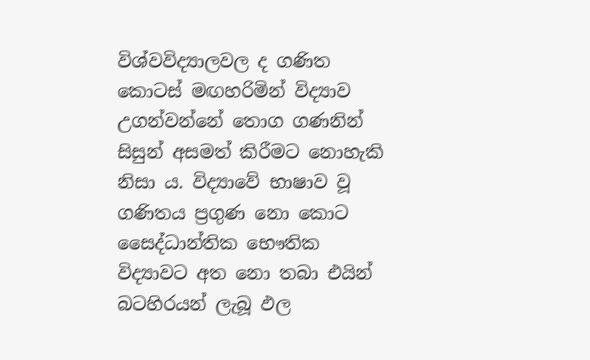විශ්වවිද්‍යාලවල ද ගණිත කොටස්‌ මඟහරිමින් විද්‍යාව උගන්වන්නේ තොග ගණනින් සිසුන් අසමත් කිරීමට නොහැකි නිසා ය. විද්‍යාවේ භාෂාව වූ ගණිතය ප්‍රගුණ නො කොට සෛද්ධාන්තික භෞතික විද්‍යාවට අත නො තබා එයින් බටහිරයන් ලැබූ ඵල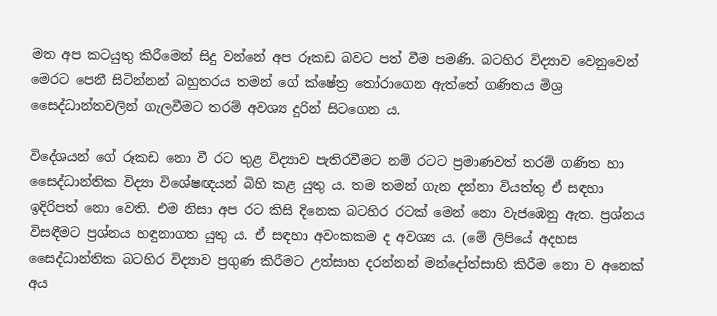මත අප කටයුතු කිරීමෙන් සිදු වන්නේ අප රූකඩ බවට පත් වීම පමණි. බටහිර විද්‍යාව වෙනුවෙන් මෙරට පෙනී සිටින්නන් බහුතරය තමන් ගේ ක්‌ෂේත්‍ර තෝරාගෙන ඇත්තේ ගණිතය මිශ්‍ර සෛද්ධාන්තවලින් ගැලවීමට තරම් අවශ්‍ය දුරින් සිටගෙන ය.

විදේශයන් ගේ රූකඩ නො වී රට තුළ විද්‍යාව පැතිරවීමට නම් රටට ප්‍රමාණවත් තරම් ගණිත හා සෛද්ධාන්තික විද්‍යා විශේෂඥයන් බිහි කළ යුතු ය. තම තමන් ගැන දන්නා වියත්තු ඒ සඳහා ඉදිරිපත් නො වෙති. එම නිසා අප රට කිසි දිනෙක බටහිර රටක්‌ මෙන් නො වැජඹෙනු ඇත. ප්‍රශ්නය විසඳීමට ප්‍රශ්නය හඳුනාගත යුතු ය. ඒ සඳහා අවංකකම ද අවශ්‍ය ය. (මේ ලිපියේ අදහස සෛද්ධාන්තික බටහිර විද්‍යාව ප්‍රගුණ කිරීමට උත්සාහ දරන්නන් මන්දෝත්සාහි කිරීම නො ව අනෙක්‌ අය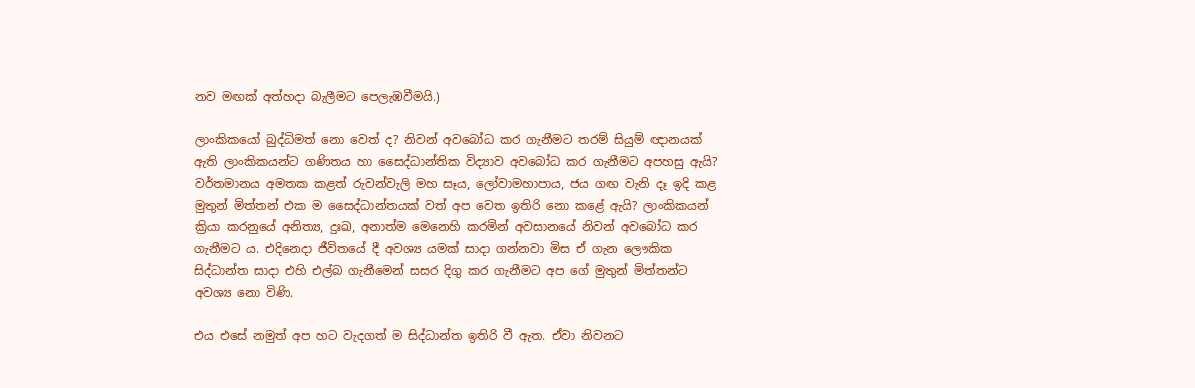නව මඟක්‌ අත්හදා බැලීමට පෙලැඹවීමයි.)

ලාංකිකයෝ බුද්ධිමත් නො වෙත් ද? නිවන් අවබෝධ කර ගැනීමට තරම් සියුම් ඥානයක්‌ ඇති ලාංකිකයන්ට ගණිතය හා සෛද්ධාන්තික විද්‍යාව අවබෝධ කර ගැනීමට අපහසු ඇයි? වර්තමානය අමතක කළත් රුවන්වැලි මහ සෑය, ලෝවාමහාපාය, ජය ගඟ වැනි දෑ ඉදි කළ මුතුන් මිත්තන් එක ම සෛද්ධාන්තයක්‌ වත් අප වෙත ඉතිරි නො කළේ ඇයි? ලාංකිකයන් ක්‍රියා කරනුයේ අනිත්‍ය, දුඃඛ, අනාත්ම මෙනෙහි කරමින් අවසානයේ නිවන් අවබෝධ කර ගැනීමට ය. එදිනෙදා ජීවිතයේ දී අවශ්‍ය යමක්‌ සාදා ගන්නවා මිස ඒ ගැන ලෞකික සිද්ධාන්ත සාදා එහි එල්බ ගැනීමෙන් සසර දිගු කර ගැනීමට අප ගේ මුතුන් මිත්තන්ට අවශ්‍ය නො විණි.

එය එසේ නමුත් අප හට වැදගත් ම සිද්ධාන්ත ඉතිරි වී ඇත. ඒවා නිවනට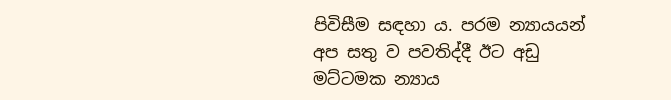පිවිසීම සඳහා ය. පරම න්‍යායයන් අප සතු ව පවතිද්දී ඊට අඩු මට්‌ටමක න්‍යාය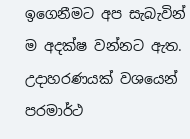ඉගෙනීමට අප සැබැවින් ම අදක්‌ෂ වන්නට ඇත. උදාහරණයක්‌ වශයෙන් පරමාර්ථ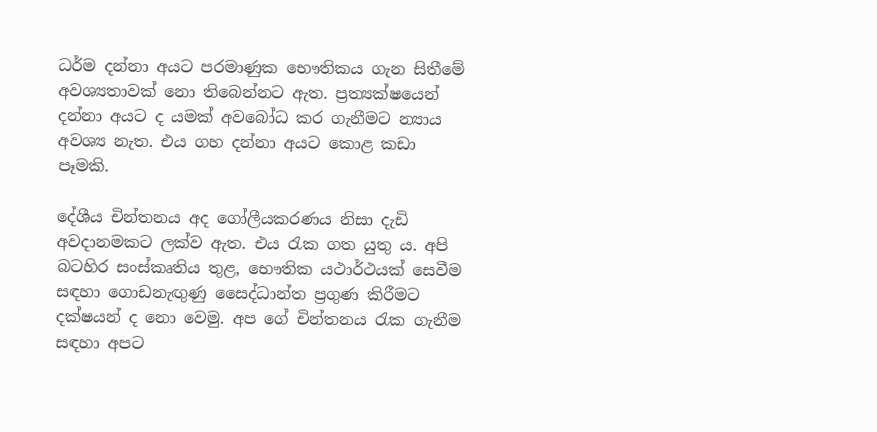ධර්ම දන්නා අයට පරමාණුක භෞතිකය ගැන සිතීමේ අවශ්‍යතාවක්‌ නො තිබෙන්නට ඇත. ප්‍රත්‍යක්‌ෂයෙන් දන්නා අයට ද යමක්‌ අවබෝධ කර ගැනීමට න්‍යාය අවශ්‍ය නැත. එය ගහ දන්නා අයට කොළ කඩා පෑමකි.

දේශීය චින්තනය අද ගෝලීයකරණය නිසා දැඩි අවදානමකට ලක්‌ව ඇත. එය රැක ගත යුතු ය. අපි බටහිර සංස්‌කෘතිය තුළ, භෞතික යථාර්ථයක්‌ සෙවීම සඳහා ගොඩනැඟුණු සෛද්ධාන්ත ප්‍රගුණ කිරීමට දක්‌ෂයන් ද නො වෙමු. අප ගේ චින්තනය රැක ගැනීම සඳහා අපට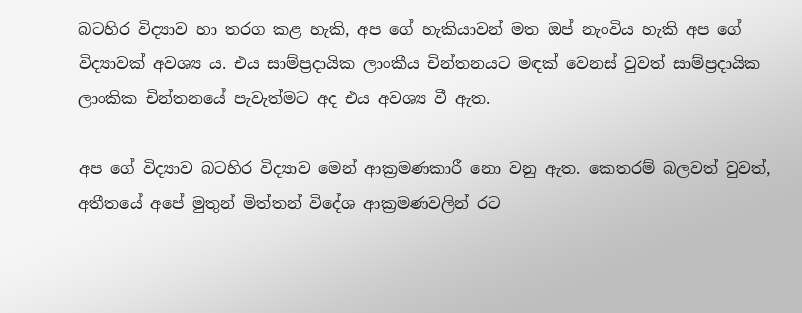බටහිර විද්‍යාව හා තරග කළ හැකි, අප ගේ හැකියාවන් මත ඔප් නැංවිය හැකි අප ගේ විද්‍යාවක්‌ අවශ්‍ය ය. එය සාම්ප්‍රදායික ලාංකීය චින්තනයට මඳක්‌ වෙනස්‌ වුවත් සාම්ප්‍රදායික ලාංකික චින්තනයේ පැවැත්මට අද එය අවශ්‍ය වී ඇත.

අප ගේ විද්‍යාව බටහිර විද්‍යාව මෙන් ආක්‍රමණකාරී නො වනු ඇත. කෙතරම් බලවත් වුවත්, අතීතයේ අපේ මුතුන් මිත්තන් විදේශ ආක්‍රමණවලින් රට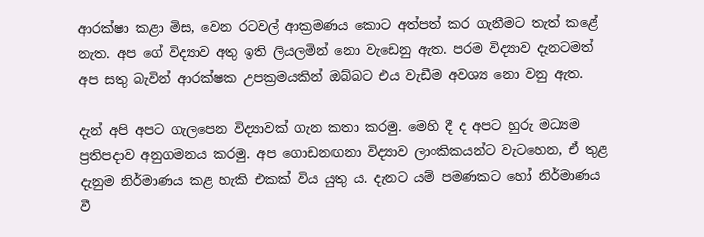ආරක්‌ෂා කළා මිස, වෙන රටවල් ආක්‍රමණය කොට අත්පත් කර ගැනීමට තැත් කළේ නැත. අප ගේ විද්‍යාව අතු ඉති ලියලමින් නො වැඩෙනු ඇත. පරම විද්‍යාව දැනටමත් අප සතු බැවින් ආරක්‌ෂක උපක්‍රමයකින් ඔබ්බට එය වැඩීම අවශ්‍ය නො වනු ඇත.

දැන් අපි අපට ගැලපෙන විද්‍යාවක්‌ ගැන කතා කරමු. මෙහි දී ද අපට හුරු මධ්‍යම ප්‍රතිපදාව අනුගමනය කරමු. අප ගොඩනඟනා විද්‍යාව ලාංකිකයන්ට වැටහෙන, ඒ තුළ දැනුම නිර්මාණය කළ හැකි එකක්‌ විය යුතු ය. දැනට යම් පමණකට හෝ නිර්මාණය වී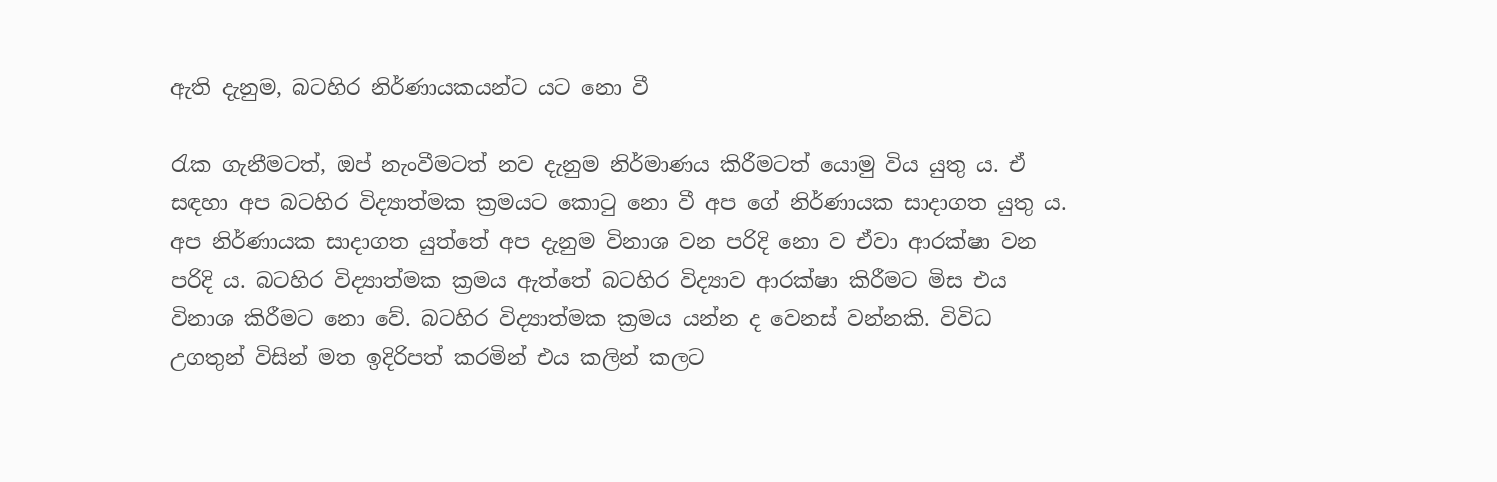ඇති දැනුම, බටහිර නිර්ණායකයන්ට යට නො වී

රැක ගැනීමටත්, ඔප් නැංවීමටත් නව දැනුම නිර්මාණය කිරීමටත් යොමු විය යුතු ය. ඒ සඳහා අප බටහිර විද්‍යාත්මක ක්‍රමයට කොටු නො වී අප ගේ නිර්ණායක සාදාගත යුතු ය. අප නිර්ණායක සාදාගත යුත්තේ අප දැනුම විනාශ වන පරිදි නො ව ඒවා ආරක්‌ෂා වන පරිදි ය. බටහිර විද්‍යාත්මක ක්‍රමය ඇත්තේ බටහිර විද්‍යාව ආරක්‌ෂා කිරීමට මිස එය විනාශ කිරීමට නො වේ. බටහිර විද්‍යාත්මක ක්‍රමය යන්න ද වෙනස්‌ වන්නකි. විවිධ උගතුන් විසින් මත ඉදිරිපත් කරමින් එය කලින් කලට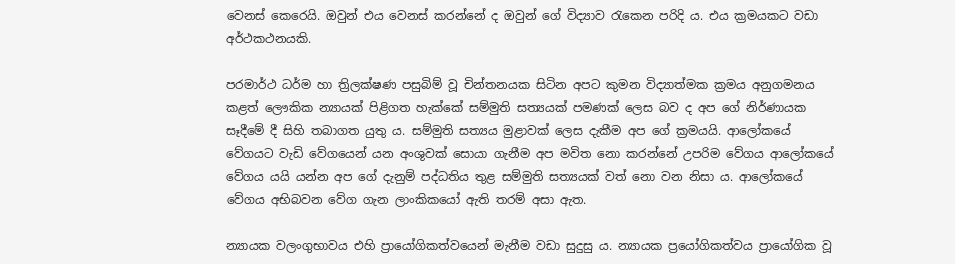වෙනස්‌ කෙරෙයි. ඔවුන් එය වෙනස්‌ කරන්නේ ද ඔවුන් ගේ විද්‍යාව රැකෙන පරිදි ය. එය ක්‍රමයකට වඩා අර්ථකථනයකි.

පරමාර්ථ ධර්ම හා ත්‍රිලක්‌ෂණ පසුබිම් වූ චින්තනයක සිටින අපට කුමන විද්‍යාත්මක ක්‍රමය අනුගමනය කළත් ලෞකික න්‍යායක්‌ පිළිගත හැක්‌කේ සම්මුති සත්‍යයක්‌ පමණක්‌ ලෙස බව ද අප ගේ නිර්ණායක සෑදීමේ දී සිහි තබාගත යුතු ය. සම්මුති සත්‍යය මුළාවක්‌ ලෙස දැකීම අප ගේ ක්‍රමයයි. ආලෝකයේ වේගයට වැඩි වේගයෙන් යන අංශුවක්‌ සොයා ගැනීම අප මවිත නො කරන්නේ උපරිම වේගය ආලෝකයේ වේගය යයි යන්න අප ගේ දැනුම් පද්ධතිය තුළ සම්මුති සත්‍යයක්‌ වත් නො වන නිසා ය. ආලෝකයේ වේගය අභිබවන වේග ගැන ලාංකිකයෝ ඇති තරම් අසා ඇත.

න්‍යායක වලංගුභාවය එහි ප්‍රායෝගිකත්වයෙන් මැනීම වඩා සුදුසු ය. න්‍යායක ප්‍රයෝගිකත්වය ප්‍රායෝගික වූ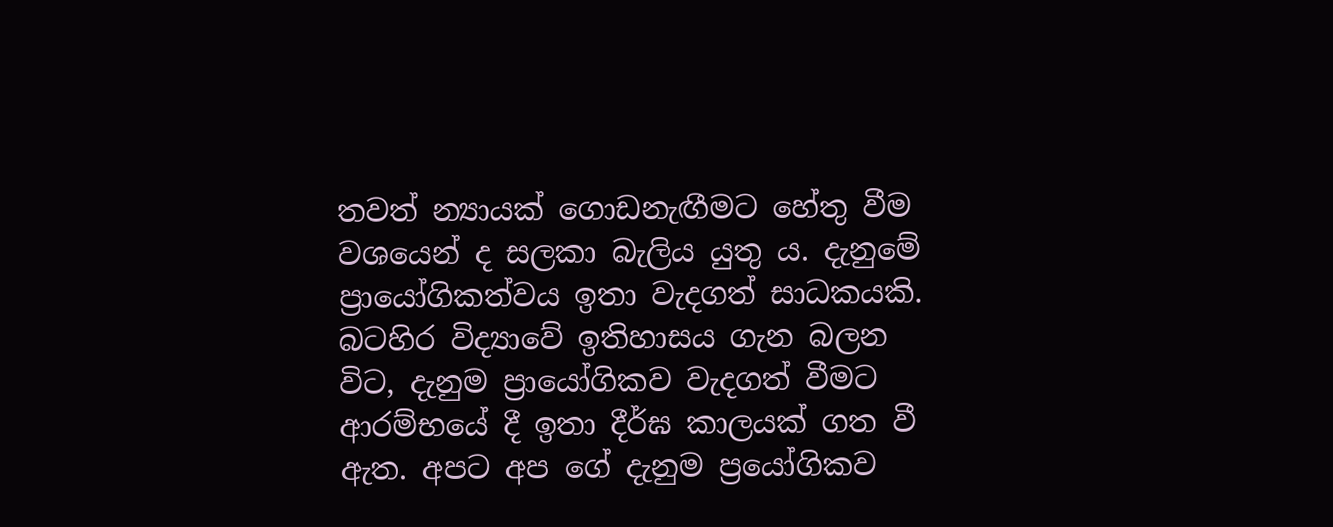තවත් න්‍යායක්‌ ගොඩනැඟීමට හේතු වීම වශයෙන් ද සලකා බැලිය යුතු ය. දැනුමේ ප්‍රායෝගිකත්වය ඉතා වැදගත් සාධකයකි. බටහිර විද්‍යාවේ ඉතිහාසය ගැන බලන විට, දැනුම ප්‍රායෝගිකව වැදගත් වීමට ආරම්භයේ දී ඉතා දීර්ඝ කාලයක්‌ ගත වී ඇත. අපට අප ගේ දැනුම ප්‍රයෝගිකව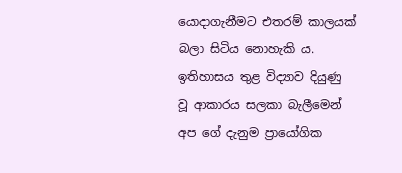යොදාගැනීමට එතරම් කාලයක්‌ බලා සිටිය නොහැකි ය. ඉතිහාසය තුළ විද්‍යාව දියුණු වූ ආකාරය සලකා බැලීමෙන් අප ගේ දැනුම ප්‍රායෝගික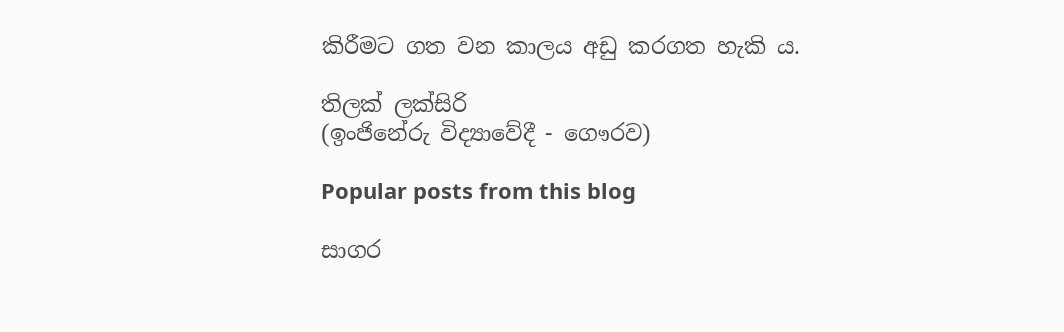කිරීමට ගත වන කාලය අඩු කරගත හැකි ය.

තිලක්‌ ලක්‌සිරි
(ඉංජිනේරු විද්‍යාවේදී - ගෞරව)

Popular posts from this blog

සාගර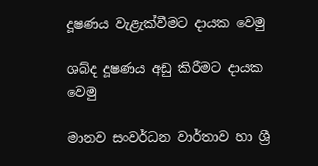දූෂණය වැළැක්‌වීමට දායක වෙමු

ශබ්ද දූෂණය අඩු කිරීමට දායක වෙමු

මානව සංවර්ධන වාර්තාව හා ශ්‍රී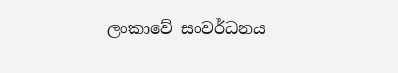ලංකාවේ සංවර්ධනය